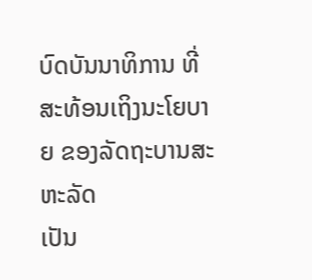ບົດບັນນາທິການ ທີ່ສະທ້ອນເຖິງນະໂຍບາຍ ຂອງລັດຖະບານສະຫະລັດ
ເປັນ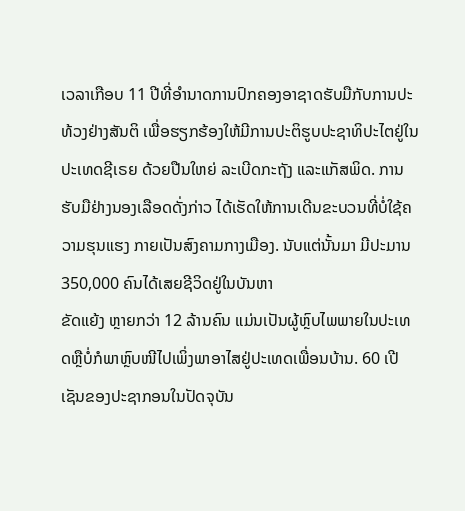ເວລາເກືອບ 11 ປີທີ່ອຳນາດການປົກຄອງອາຊາດຮັບມືກັບການປະທ້ວງຢ່າງສັນຕິ ເພື່ອຮຽກຮ້ອງໃຫ້ມີການປະຕິຮູບປະຊາທິປະໄຕຢູ່ໃນປະເທດຊີເຣຍ ດ້ວຍປືນໃຫຍ່ ລະເບີດກະຖັງ ແລະແກັສພິດ. ການຮັບມືຢ່າງນອງເລືອດດັ່ງກ່າວ ໄດ້ເຮັດໃຫ້ການເດີນຂະບວນທີ່ບໍ່ໃຊ້ຄວາມຮຸນແຮງ ກາຍເປັນສົງຄາມກາງເມືອງ. ນັບແຕ່ນັ້ນມາ ມີປະມານ 350,000 ຄົນໄດ້ເສຍຊີວິດຢູ່ໃນບັນຫາ
ຂັດແຍ້ງ ຫຼາຍກວ່າ 12 ລ້ານຄົນ ແມ່ນເປັນຜູ້ຫຼົບໄພພາຍໃນປະເທດຫຼືບໍ່ກໍພາຫຼົບໜີໄປເພິ່ງພາອາໄສຢູ່ປະເທດເພື່ອນບ້ານ. 60 ເປີເຊັນຂອງປະຊາກອນໃນປັດຈຸບັນ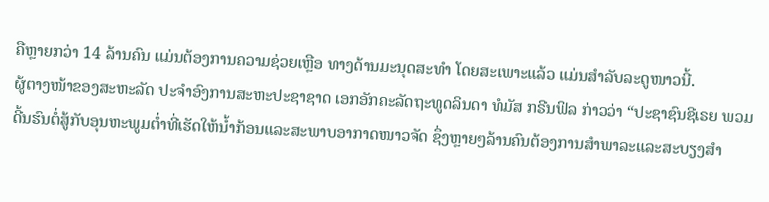ຄືຫຼາຍກວ່າ 14 ລ້ານຄົນ ແມ່ນຕ້ອງການຄວາມຊ່ວຍເຫຼືອ ທາງດ້ານມະນຸດສະທຳ ໂດຍສະເພາະແລ້ວ ແມ່ນສຳລັບລະດູໜາວນີ້.
ຜູ້ຕາງໜ້າຂອງສະຫະລັດ ປະຈຳອົງການສະຫະປະຊາຊາດ ເອກອັກຄະລັດຖະທູດລິນດາ ທໍມັສ ກຣີນຟິລ ກ່າວວ່າ “ປະຊາຊົນຊີເຣຍ ພວມດີ້ນຮົນຕໍ່ສູ້ກັບອຸນຫະພູມຕ່ຳທີ່ເຮັດໃຫ້ນ້ຳກ້ອນແລະສະພາບອາກາດໜາວຈັດ ຊຶ່ງຫຼາຍໆລ້ານຄົນຕ້ອງການສຳພາລະແລະສະບຽງສຳ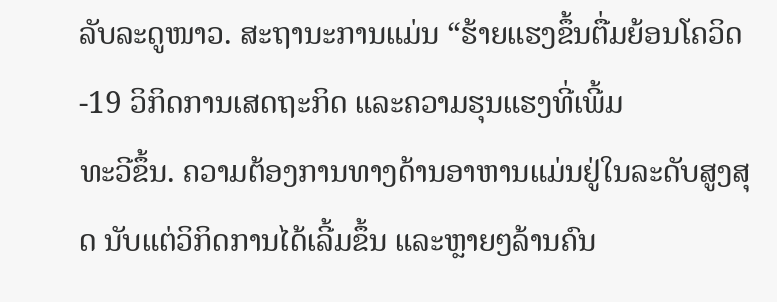ລັບລະດູໜາວ. ສະຖານະການແມ່ນ “ຮ້າຍແຮງຂຶ້ນຕື່ມຍ້ອນໂຄວິດ-19 ວິກິດການເສດຖະກິດ ແລະຄວາມຮຸນແຮງທີ່ເພີ້ມ
ທະວີຂຶ້ນ. ຄວາມຕ້ອງການທາງດ້ານອາຫານແມ່ນຢູ່ໃນລະດັບສູງສຸດ ນັບແຕ່ວິກິດການໄດ້ເລີ້ມຂຶ້ນ ແລະຫຼາຍໆລ້ານຄົນ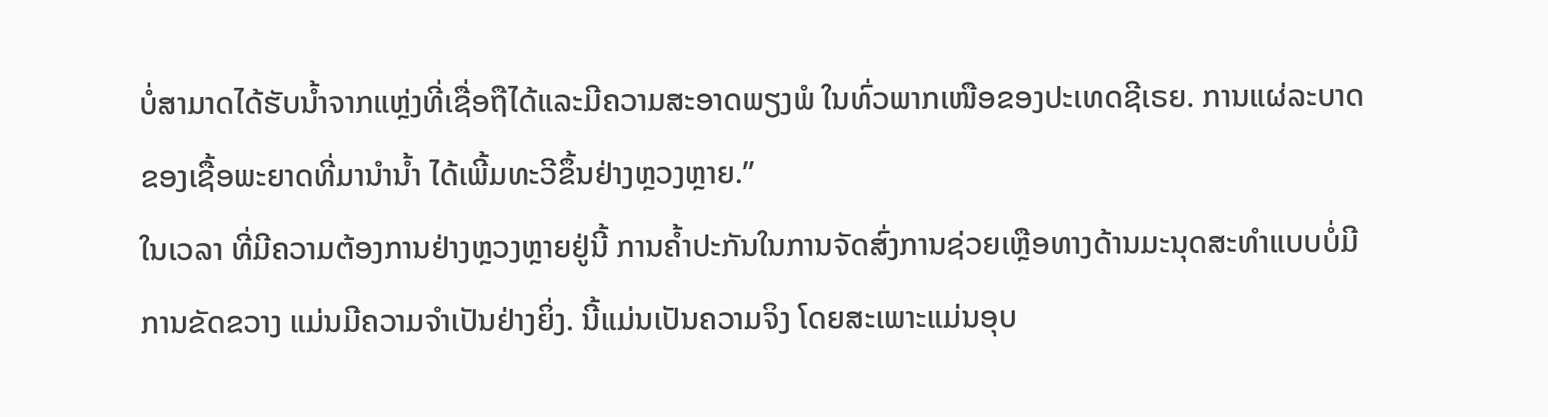ບໍ່ສາມາດໄດ້ຮັບນ້ຳຈາກແຫຼ່ງທີ່ເຊື່ອຖືໄດ້ແລະມີຄວາມສະອາດພຽງພໍ ໃນທົ່ວພາກເໜືອຂອງປະເທດຊີເຣຍ. ການແຜ່ລະບາດຂອງເຊື້ອພະຍາດທີ່ມານຳນ້ຳ ໄດ້ເພີ້ມທະວີຂຶ້ນຢ່າງຫຼວງຫຼາຍ.”
ໃນເວລາ ທີ່ມີຄວາມຕ້ອງການຢ່າງຫຼວງຫຼາຍຢູ່ນີ້ ການຄ້ຳປະກັນໃນການຈັດສົ່ງການຊ່ວຍເຫຼືອທາງດ້ານມະນຸດສະທຳແບບບໍ່ມີການຂັດຂວາງ ແມ່ນມີຄວາມຈຳເປັນຢ່າງຍິ່ງ. ນີ້ແມ່ນເປັນຄວາມຈິງ ໂດຍສະເພາະແມ່ນອຸບ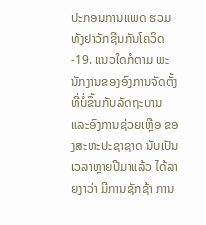ປະກອນການແພດ ຮວມທັງຢາວັກຊີນກັນໂຄວິດ-19. ແນວໃດກໍຕາມ ພະນັກງານຂອງອົງການຈັດຕັ້ງທີ່ບໍ່ຂຶ້ນກັບລັດຖະບານ ແລະອົງການຊ່ວຍເຫຼືອ ຂອງສະຫະປະຊາຊາດ ນັບເປັນເວລາຫຼາຍປີມາແລ້ວ ໄດ້ລາຍງາວ່າ ມີການຊັກຊ້າ ການ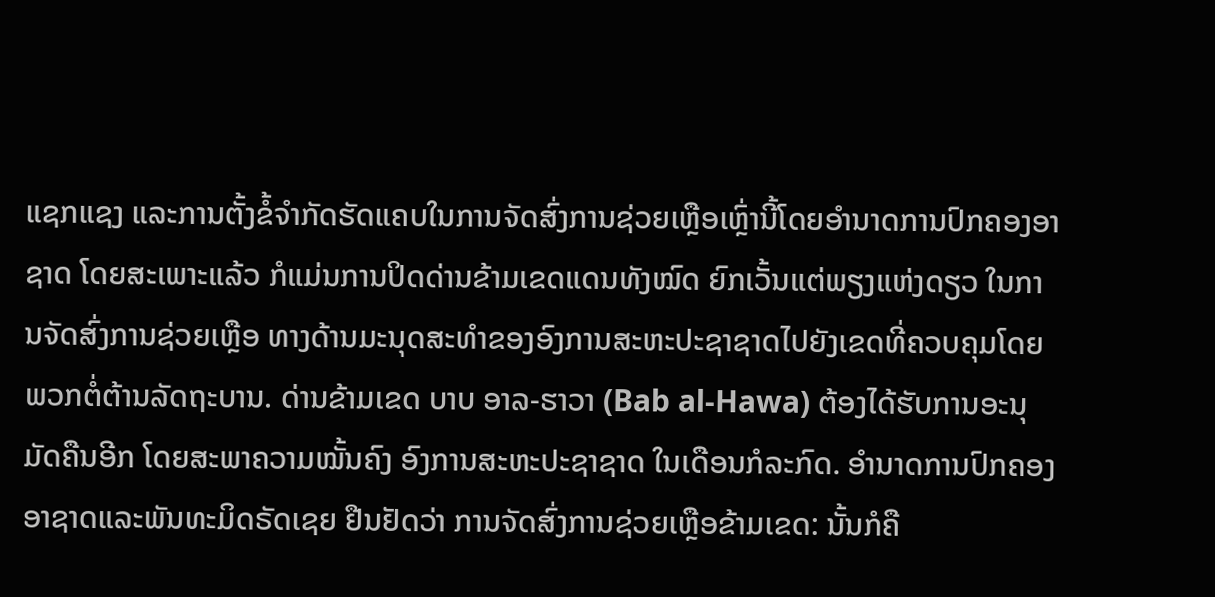ແຊກແຊງ ແລະການຕັ້ງຂໍ້ຈຳກັດຮັດແຄບໃນການຈັດສົ່ງການຊ່ວຍເຫຼືອເຫຼົ່ານີ້ໂດຍອຳນາດການປົກຄອງອາຊາດ ໂດຍສະເພາະແລ້ວ ກໍແມ່ນການປິດດ່ານຂ້າມເຂດແດນທັງໝົດ ຍົກເວັ້ນແຕ່ພຽງແຫ່ງດຽວ ໃນການຈັດສົ່ງການຊ່ວຍເຫຼືອ ທາງດ້ານມະນຸດສະທຳຂອງອົງການສະຫະປະຊາຊາດໄປຍັງເຂດທີ່ຄວບຄຸມໂດຍພວກຕໍ່ຕ້ານລັດຖະບານ. ດ່ານຂ້າມເຂດ ບາບ ອາລ-ຮາວາ (Bab al-Hawa) ຕ້ອງໄດ້ຮັບການອະນຸມັດຄືນອີກ ໂດຍສະພາຄວາມໝັ້ນຄົງ ອົງການສະຫະປະຊາຊາດ ໃນເດືອນກໍລະກົດ. ອຳນາດການປົກຄອງອາຊາດແລະພັນທະມິດຣັດເຊຍ ຢືນຢັດວ່າ ການຈັດສົ່ງການຊ່ວຍເຫຼືອຂ້າມເຂດ: ນັ້ນກໍຄື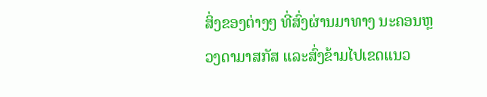ສິ່ງຂອງຕ່າງໆ ທີ່ສົ່ງຜ່ານມາທາງ ນະຄອນຫຼວງດາມາສກັສ ແລະສົ່ງຂ້າມໄປເຂດແນວ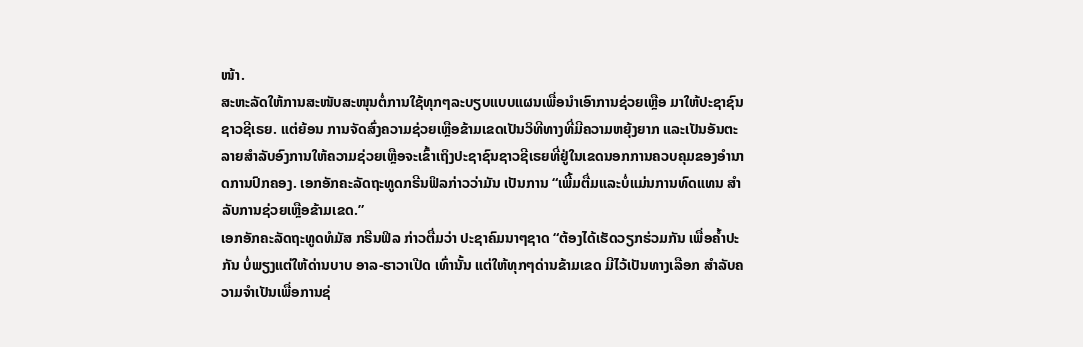ໜ້າ.
ສະຫະລັດໃຫ້ການສະໜັບສະໜຸນຕໍ່ການໃຊ້ທຸກໆລະບຽບແບບແຜນເພື່ອນຳເອົາການຊ່ວຍເຫຼືອ ມາໃຫ້ປະຊາຊົນຊາວຊີເຣຍ. ແຕ່ຍ້ອນ ການຈັດສົ່ງຄວາມຊ່ວຍເຫຼືອຂ້າມເຂດເປັນວິທີທາງທີ່ມີຄວາມຫຍຸ້ງຍາກ ແລະເປັນອັນຕະລາຍສຳລັບອົງການໃຫ້ຄວາມຊ່ວຍເຫຼືອຈະເຂົ້າເຖິງປະຊາຊົນຊາວຊີເຣຍທີ່ຢູ່ໃນເຂດນອກການຄວບຄຸມຂອງອຳນາດການປົກຄອງ. ເອກອັກຄະລັດຖະທູດກຣີນຟິລກ່າວວ່າມັນ ເປັນການ “ເພີ້ມຕື່ມແລະບໍ່ແມ່ນການທົດແທນ ສຳລັບການຊ່ວຍເຫຼືອຂ້າມເຂດ.”
ເອກອັກຄະລັດຖະທູດທໍມັສ ກຣີນຟິລ ກ່າວຕື່ມວ່າ ປະຊາຄົມນາໆຊາດ “ຕ້ອງໄດ້ເຮັດວຽກຮ່ວມກັນ ເພື່ອຄ້ຳປະກັນ ບໍ່ພຽງແຕ່ໃຫ້ດ່ານບາບ ອາລ-ຮາວາເປີດ ເທົ່ານັ້ນ ແຕ່ໃຫ້ທຸກໆດ່ານຂ້າມເຂດ ມີໄວ້ເປັນທາງເລືອກ ສຳລັບຄວາມຈຳເປັນເພື່ອການຊ່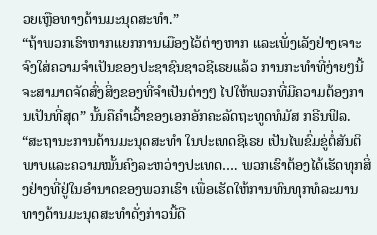ວຍເຫຼືອທາງດ້ານມະນຸດສະທຳ.”
“ຖ້າພວກເຮົາຫາກແຍກການເມືອງໄວ້ຕ່າງຫາກ ແລະເພັ່ງເລັງຢ່າງເຈາະຈົງໃສ່ຄວາມຈຳເປັນຂອງປະຊາຊົນຊາວຊີເຣຍແລ້ວ ການກະທຳທີ່ງ່າຍໆນີ້ຈະສາມາດຈັດສົ່ງສິ່ງຂອງທີ່ຈຳເປັນຕ່າງໆ ໄປໃຫ້ພວກທີ່ມີຄວາມຕ້ອງການເປັນທີ່ສຸດ” ນັ້ນຄືຄຳເວົ້າຂອງເອກອັກຄະລັດຖະທູດທໍມັສ ກຣີນຟິລ.
“ສະຖານະການດ້ານມະນຸດສະທຳ ໃນປະເທດຊີເຣຍ ເປັນໄພຂົ່ມຂູ່ຕໍ່ສັນຕິພາບແລະຄວາມໝັ້ນຄົງລະຫວ່າງປະເທດ…. ພວກເຮົາຕ້ອງໄດ້ເຮັດທຸກສິ່ງຢ່າງທີ່ຢູ່ໃນອຳນາດຂອງພວກເຮົາ ເພື່ອເຮັດໃຫ້ການທົນທຸກທໍລະມານ ທາງດ້ານມະນຸດສະທຳດັ່ງກ່າວນີ້ດີ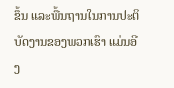ຂຶ້ນ ແລະພື້ນຖານໃນການປະຕິບັດງານຂອງພວກເຮົາ ແມ່ນອີງ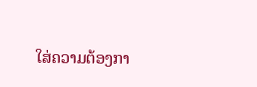ໃສ່ຄວາມຕ້ອງກາ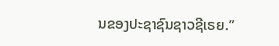ນຂອງປະຊາຊົນຊາວຊີເຣຍ.”